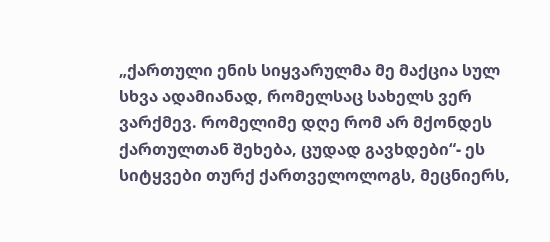„ქართული ენის სიყვარულმა მე მაქცია სულ სხვა ადამიანად, რომელსაც სახელს ვერ ვარქმევ. რომელიმე დღე რომ არ მქონდეს ქართულთან შეხება, ცუდად გავხდები“- ეს სიტყვები თურქ ქართველოლოგს, მეცნიერს,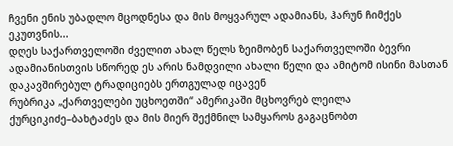ჩვენი ენის უბადლო მცოდნესა და მის მოყვარულ ადამიანს, ჰარუნ ჩიმქეს ეკუთვნის...
დღეს საქართველოში ძველით ახალ წელს ზეიმობენ საქართველოში ბევრი ადამიანისთვის სწორედ ეს არის ნამდვილი ახალი წელი და ამიტომ ისინი მასთან დაკავშირებულ ტრადიციებს ერთგულად იცავენ
რუბრიკა „ქართველები უცხოეთში“ ამერიკაში მცხოვრებ ლეილა ქურციკიძე–ბახტაძეს და მის მიერ შექმნილ სამყაროს გაგაცნობთ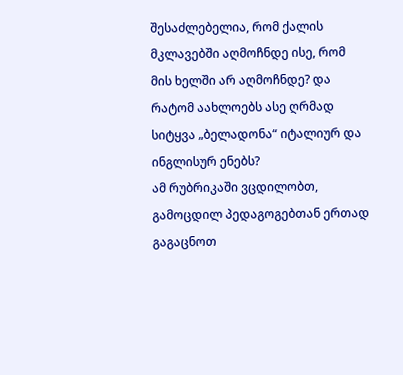შესაძლებელია, რომ ქალის მკლავებში აღმოჩნდე ისე, რომ მის ხელში არ აღმოჩნდე? და რატომ აახლოებს ასე ღრმად სიტყვა „ბელადონა“ იტალიურ და ინგლისურ ენებს?
ამ რუბრიკაში ვცდილობთ, გამოცდილ პედაგოგებთან ერთად გაგაცნოთ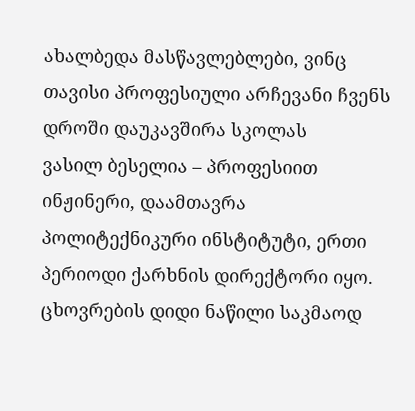ახალბედა მასწავლებლები, ვინც თავისი პროფესიული არჩევანი ჩვენს დროში დაუკავშირა სკოლას
ვასილ ბესელია – პროფესიით ინჟინერი, დაამთავრა პოლიტექნიკური ინსტიტუტი, ერთი პერიოდი ქარხნის დირექტორი იყო. ცხოვრების დიდი ნაწილი საკმაოდ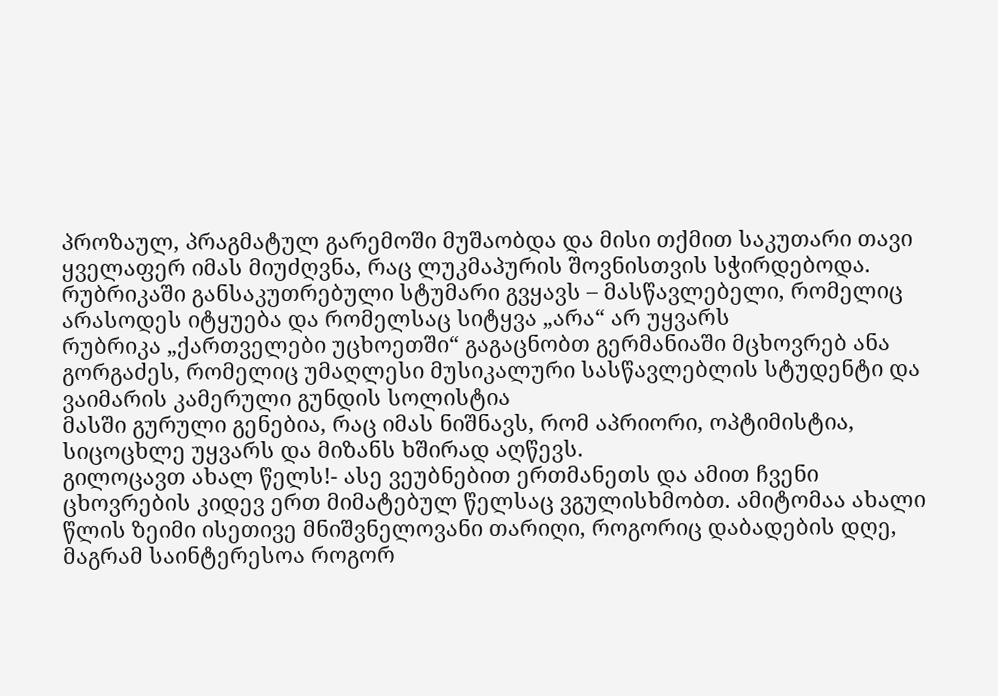პროზაულ, პრაგმატულ გარემოში მუშაობდა და მისი თქმით საკუთარი თავი ყველაფერ იმას მიუძღვნა, რაც ლუკმაპურის შოვნისთვის სჭირდებოდა.
რუბრიკაში განსაკუთრებული სტუმარი გვყავს – მასწავლებელი, რომელიც არასოდეს იტყუება და რომელსაც სიტყვა „არა“ არ უყვარს
რუბრიკა „ქართველები უცხოეთში“ გაგაცნობთ გერმანიაში მცხოვრებ ანა გორგაძეს, რომელიც უმაღლესი მუსიკალური სასწავლებლის სტუდენტი და ვაიმარის კამერული გუნდის სოლისტია
მასში გურული გენებია, რაც იმას ნიშნავს, რომ აპრიორი, ოპტიმისტია, სიცოცხლე უყვარს და მიზანს ხშირად აღწევს.
გილოცავთ ახალ წელს!- ასე ვეუბნებით ერთმანეთს და ამით ჩვენი ცხოვრების კიდევ ერთ მიმატებულ წელსაც ვგულისხმობთ. ამიტომაა ახალი წლის ზეიმი ისეთივე მნიშვნელოვანი თარიღი, როგორიც დაბადების დღე, მაგრამ საინტერესოა როგორ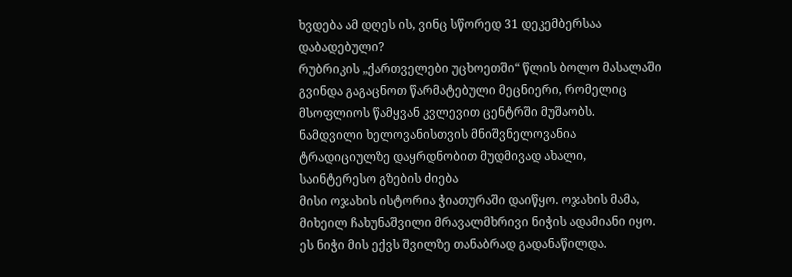ხვდება ამ დღეს ის, ვინც სწორედ 31 დეკემბერსაა დაბადებული?
რუბრიკის „ქართველები უცხოეთში“ წლის ბოლო მასალაში გვინდა გაგაცნოთ წარმატებული მეცნიერი, რომელიც მსოფლიოს წამყვან კვლევით ცენტრში მუშაობს.
ნამდვილი ხელოვანისთვის მნიშვნელოვანია ტრადიციულზე დაყრდნობით მუდმივად ახალი, საინტერესო გზების ძიება
მისი ოჯახის ისტორია ჭიათურაში დაიწყო. ოჯახის მამა, მიხეილ ჩახუნაშვილი მრავალმხრივი ნიჭის ადამიანი იყო. ეს ნიჭი მის ექვს შვილზე თანაბრად გადანაწილდა.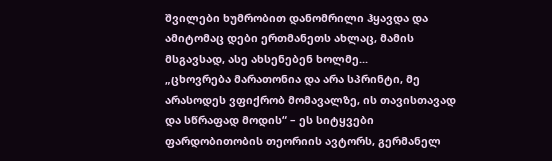შვილები ხუმრობით დანომრილი ჰყავდა და ამიტომაც დები ერთმანეთს ახლაც, მამის მსგავსად, ასე ახსენებენ ხოლმე...
„ცხოვრება მარათონია და არა სპრინტი, მე არასოდეს ვფიქრობ მომავალზე, ის თავისთავად და სწრაფად მოდის“ – ეს სიტყვები ფარდობითობის თეორიის ავტორს, გერმანელ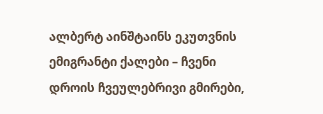ალბერტ აინშტაინს ეკუთვნის
ემიგრანტი ქალები – ჩვენი დროის ჩვეულებრივი გმირები,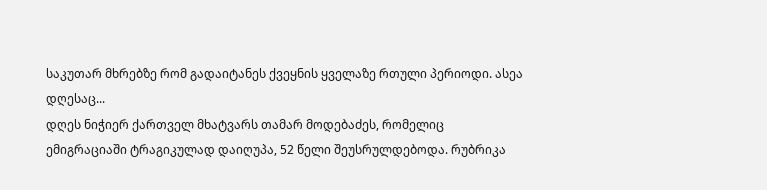საკუთარ მხრებზე რომ გადაიტანეს ქვეყნის ყველაზე რთული პერიოდი. ასეა დღესაც...
დღეს ნიჭიერ ქართველ მხატვარს თამარ მოდებაძეს, რომელიც ემიგრაციაში ტრაგიკულად დაიღუპა, 52 წელი შეუსრულდებოდა. რუბრიკა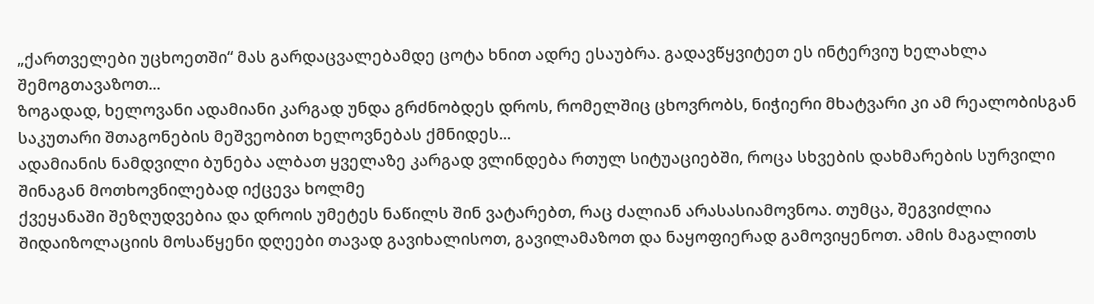„ქართველები უცხოეთში“ მას გარდაცვალებამდე ცოტა ხნით ადრე ესაუბრა. გადავწყვიტეთ ეს ინტერვიუ ხელახლა შემოგთავაზოთ...
ზოგადად, ხელოვანი ადამიანი კარგად უნდა გრძნობდეს დროს, რომელშიც ცხოვრობს, ნიჭიერი მხატვარი კი ამ რეალობისგან საკუთარი შთაგონების მეშვეობით ხელოვნებას ქმნიდეს...
ადამიანის ნამდვილი ბუნება ალბათ ყველაზე კარგად ვლინდება რთულ სიტუაციებში, როცა სხვების დახმარების სურვილი შინაგან მოთხოვნილებად იქცევა ხოლმე
ქვეყანაში შეზღუდვებია და დროის უმეტეს ნაწილს შინ ვატარებთ, რაც ძალიან არასასიამოვნოა. თუმცა, შეგვიძლია შიდაიზოლაციის მოსაწყენი დღეები თავად გავიხალისოთ, გავილამაზოთ და ნაყოფიერად გამოვიყენოთ. ამის მაგალითს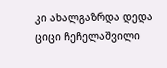კი ახალგაზრდა დედა ციცი ჩეჩელაშვილი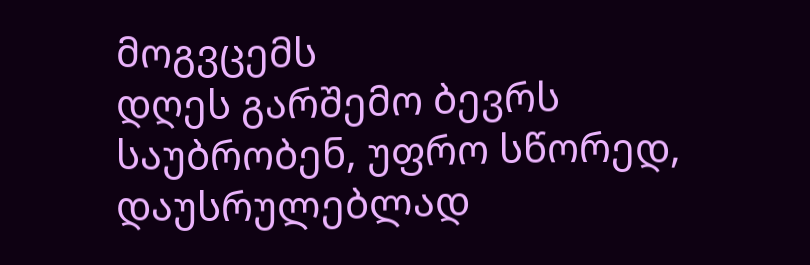მოგვცემს
დღეს გარშემო ბევრს საუბრობენ, უფრო სწორედ, დაუსრულებლად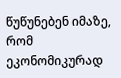წუწუნებენ იმაზე, რომ ეკონომიკურად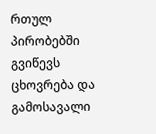რთულ პირობებში გვიწევს ცხოვრება და გამოსავალი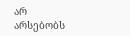არ არსებობს